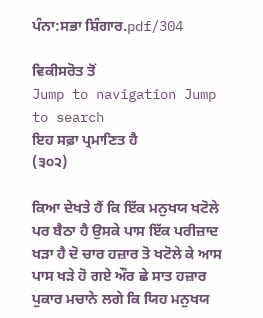ਪੰਨਾ:ਸਭਾ ਸ਼ਿੰਗਾਰ.pdf/304

ਵਿਕੀਸਰੋਤ ਤੋਂ
Jump to navigation Jump to search
ਇਹ ਸਫ਼ਾ ਪ੍ਰਮਾਣਿਤ ਹੈ
(੩੦੨)

ਕਿਆ ਦੇਖਤੇ ਹੈਂ ਕਿ ਇੱਕ ਮਨੁਖਯ ਖਟੋਲੇ ਪਰ ਬੈਠਾ ਹੈ ਉਸਕੇ ਪਾਸ ਇੱਕ ਪਰੀਜ਼ਾਦ ਖੜਾ ਹੈ ਦੋ ਚਾਰ ਹਜ਼ਾਰ ਤੋ ਖਟੋਲੇ ਕੇ ਆਸ ਪਾਸ ਖੜੇ ਹੋ ਗਏ ਔਰ ਛੇ ਸਾਤ ਹਜ਼ਾਰ ਪੁਕਾਰ ਮਚਾਨੇ ਲਗੇ ਕਿ ਯਿਹ ਮਨੁਖਯ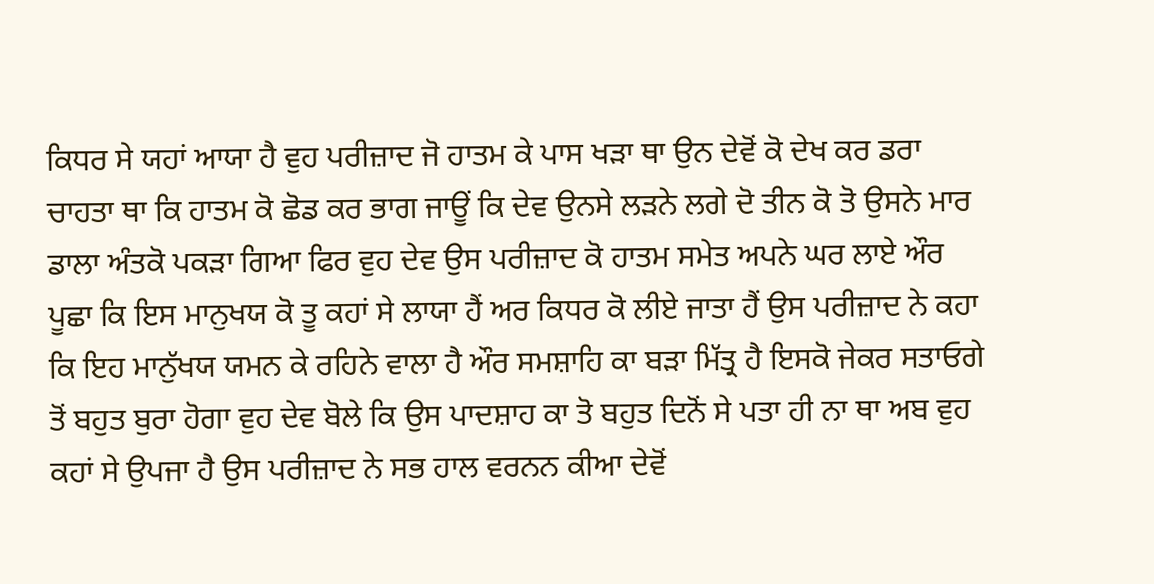ਕਿਧਰ ਸੇ ਯਹਾਂ ਆਯਾ ਹੈ ਵੁਹ ਪਰੀਜ਼ਾਦ ਜੋ ਹਾਤਮ ਕੇ ਪਾਸ ਖੜਾ ਥਾ ਉਨ ਦੇਵੋਂ ਕੋ ਦੇਖ ਕਰ ਡਰਾ ਚਾਹਤਾ ਥਾ ਕਿ ਹਾਤਮ ਕੋ ਛੋਡ ਕਰ ਭਾਗ ਜਾਊਂ ਕਿ ਦੇਵ ਉਨਸੇ ਲੜਨੇ ਲਗੇ ਦੋ ਤੀਨ ਕੋ ਤੋ ਉਸਨੇ ਮਾਰ ਡਾਲਾ ਅੰਤਕੋ ਪਕੜਾ ਗਿਆ ਫਿਰ ਵੁਹ ਦੇਵ ਉਸ ਪਰੀਜ਼ਾਦ ਕੋ ਹਾਤਮ ਸਮੇਤ ਅਪਨੇ ਘਰ ਲਾਏ ਔਰ ਪੂਛਾ ਕਿ ਇਸ ਮਾਨੁਖਯ ਕੋ ਤੂ ਕਹਾਂ ਸੇ ਲਾਯਾ ਹੈਂ ਅਰ ਕਿਧਰ ਕੋ ਲੀਏ ਜਾਤਾ ਹੈਂ ਉਸ ਪਰੀਜ਼ਾਦ ਨੇ ਕਹਾ ਕਿ ਇਹ ਮਾਨੁੱਖਯ ਯਮਨ ਕੇ ਰਹਿਨੇ ਵਾਲਾ ਹੈ ਔਰ ਸਮਸ਼ਾਹਿ ਕਾ ਬੜਾ ਮਿੱਤ੍ਰ ਹੈ ਇਸਕੋ ਜੇਕਰ ਸਤਾਓਗੇ ਤੋਂ ਬਹੁਤ ਬੁਰਾ ਹੋਗਾ ਵੁਹ ਦੇਵ ਬੋਲੇ ਕਿ ਉਸ ਪਾਦਸ਼ਾਹ ਕਾ ਤੋ ਬਹੁਤ ਦਿਨੋਂ ਸੇ ਪਤਾ ਹੀ ਨਾ ਥਾ ਅਬ ਵੁਹ ਕਹਾਂ ਸੇ ਉਪਜਾ ਹੈ ਉਸ ਪਰੀਜ਼ਾਦ ਨੇ ਸਭ ਹਾਲ ਵਰਨਨ ਕੀਆ ਦੇਵੋਂ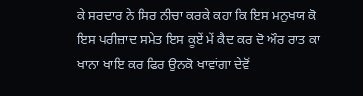ਕੇ ਸਰਦਾਰ ਨੇ ਸਿਰ ਨੀਚਾ ਕਰਕੇ ਕਹਾ ਕਿ ਇਸ ਮਨੁਖਯ ਕੋ ਇਸ ਪਰੀਜ਼ਾਦ ਸਮੇਤ ਇਸ ਕੂਏਂ ਮੇਂ ਕੈਦ ਕਰ ਦੋ ਔਰ ਰਾਤ ਕਾ ਖਾਨਾ ਖਾਇ ਕਰ ਫਿਰ ਉਨਕੋ ਖਾਵਾਂਗਾ ਦੇਵੋਂ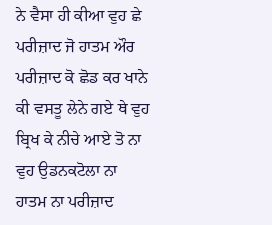ਨੇ ਵੈਸਾ ਹੀ ਕੀਆ ਵੁਹ ਛੇ ਪਰੀਜ਼ਾਦ ਜੋ ਹਾਤਮ ਔਰ ਪਰੀਜ਼ਾਦ ਕੋ ਛੋਡ ਕਰ ਖਾਨੇ ਕੀ ਵਸਤੂ ਲੇਨੇ ਗਏ ਥੇ ਵੁਹ ਬ੍ਰਿਖ ਕੇ ਨੀਚੇ ਆਏ ਤੋ ਨਾ ਵੁਹ ਉਡਨਕਟੋਲਾ ਨਾ ਹਾਤਮ ਨਾ ਪਰੀਜ਼ਾਦ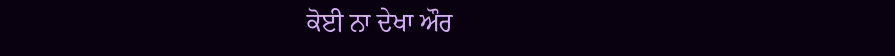ਕੋਈ ਨਾ ਦੇਖਾ ਔਰ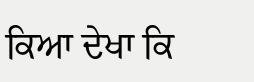ਕਿਆ ਦੇਖਾ ਕਿ